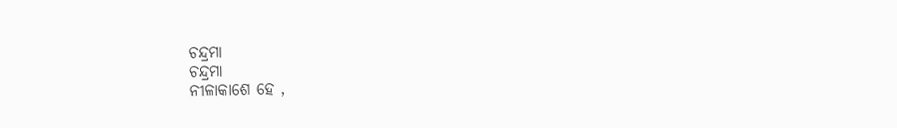ଚନ୍ଦ୍ରମା
ଚନ୍ଦ୍ରମା
ନୀଳାକାଶେ ହେ ,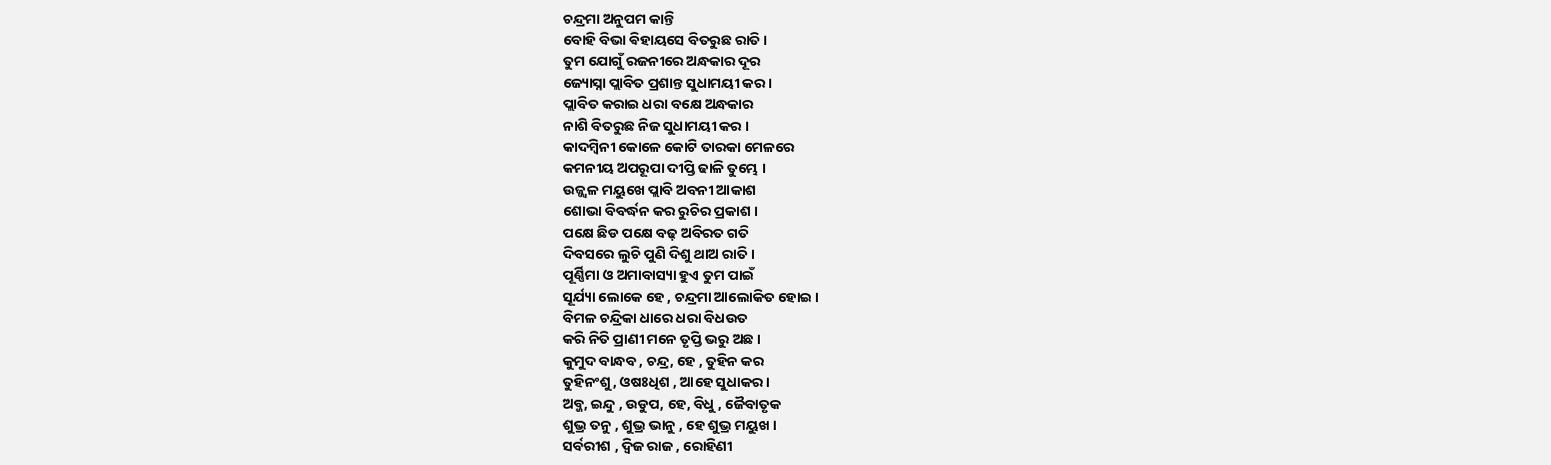ଚନ୍ଦ୍ରମା ଅନୁପମ କାନ୍ତି
ବୋହି ବିଭା ଵିହାୟସେ ବିତରୁଛ ରାତି ।
ତୁମ ଯୋଗୁଁ ରଜନୀରେ ଅନ୍ଧକାର ଦୂର
ଜ୍ୟୋସ୍ନା ପ୍ଲାବିତ ପ୍ରଶାନ୍ତ ସୁଧାମୟୀ କର ।
ପ୍ଲାବିତ କରାଇ ଧରା ବକ୍ଷେ ଅନ୍ଧକାର
ନାଶି ବିତରୁଛ ନିଜ ସୁଧାମୟୀ କର ।
କାଦମ୍ବିନୀ କୋଳେ କୋଟି ତାରକା ମେଳରେ
କମନୀୟ ଅପରୂପା ଦୀପ୍ତି ଢାଳି ତୁମ୍ଭେ ।
ଉଜ୍ଜ୍ବଳ ମୟୁଖେ ପ୍ଲାବି ଅବନୀ ଆକାଶ
ଶୋଭା ବିବର୍ଦ୍ଧନ କର ରୁଚିର ପ୍ରକାଶ ।
ପକ୍ଷେ ଛିଡ ପକ୍ଷେ ବଢ଼ ଅବିରତ ଗତି
ଦିବସରେ ଲୁଚି ପୁଣି ଦିଶୁ ଥାଅ ରାତି ।
ପୂର୍ଣ୍ଣିମା ଓ ଅମାବାସ୍ୟା ହୁଏ ତୁମ ପାଇଁ
ସୂର୍ଯ୍ୟା ଲୋକେ ହେ , ଚନ୍ଦ୍ରମା ଆଲୋକିତ ହୋଇ ।
ବିମଳ ଚନ୍ଦ୍ରିକା ଧାରେ ଧରା ବିଧଉତ
କରି ନିତି ପ୍ରାଣୀ ମନେ ତୃପ୍ତି ଭରୁ ଅଛ ।
କୁମୁଦ ବାନ୍ଧବ , ଚନ୍ଦ୍ର, ହେ , ତୁହିନ କର
ତୁହିନଂଶୁ, ଓଷଃଧିଶ , ଆହେ ସୁଧାକର ।
ଅବ୍ଜ, ଇନ୍ଦୁ , ଉଡୁପ, ହେ, ବିଧୁ , ଜୈବାତୃକ
ଶୁଭ୍ର ତନୁ , ଶୁଭ୍ର ଭାନୁ , ହେ ଶୁଭ୍ର ମୟୁଖ ।
ସର୍ବରୀଶ , ଦ୍ୱିଜ ରାଜ , ରୋହିଣୀ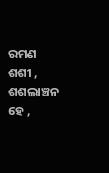ରମଣ
ଶଶୀ , ଶଶଲାଞ୍ଚନ ହେ ,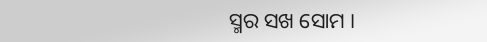ସ୍ମର ସଖ ସୋମ ।